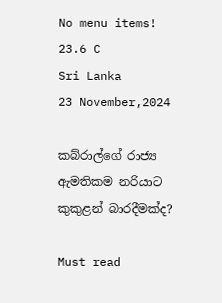No menu items!
23.6 C
Sri Lanka
23 November,2024

කබ්රාල්ගේ රාජ්‍ය ඇමතිකම නරියාට කුකුළන් බාරදීමක්ද?

Must read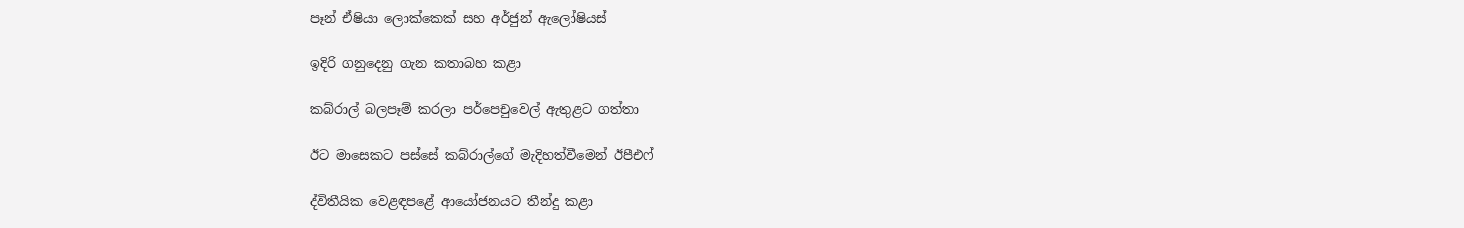පෑන් ඒෂියා ලොක්කෙක් සහ අර්ජුන් ඇලෝෂියස්

ඉදිරි ගනුදෙනු ගැන කතාබහ කළා

කබ්රාල් බලපෑම් කරලා පර්පෙචුවෙල් ඇතුළට ගත්තා

ඊට මාසෙකට පස්සේ කබ්රාල්ගේ මැදිහත්වීමෙන් ඊපීඑෆ්

ද්විතීයික වෙළඳපළේ ආයෝජනයට තීන්දු කළා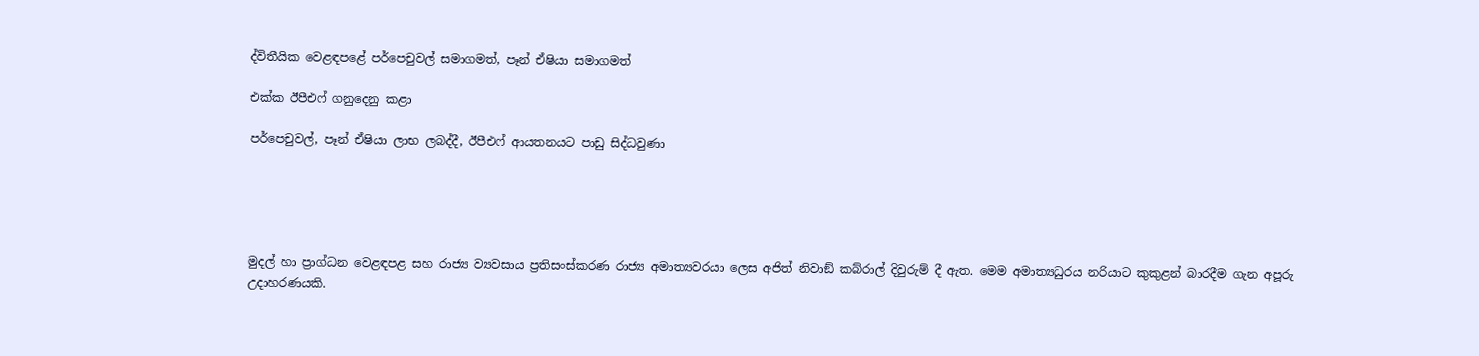ද්විතීයික වෙළඳපළේ පර්පෙචුවල් සමාගමත්, පෑන් ඒෂියා සමාගමත්

එක්ක ඊපීඑෆ් ගනුදෙනු කළා

පර්පෙචුවල්, පෑන් ඒෂියා ලාභ ලබද්දී, ඊපීඑෆ් ආයතනයට පාඩු සිද්ධවුණා





මුදල් හා ප්‍රාග්ධන වෙළඳපළ සහ රාජ්‍ය ව්‍යවසාය ප්‍රතිසංස්කරණ රාජ්‍ය අමාත්‍යවරයා ලෙස අජිත් නිවාඞ් කබ්රාල් දිවුරුම් දී ඇත. මෙම අමාත්‍යධුරය නරියාට කුකුළන් බාරදීම ගැන අපූරු උදාහරණයකි.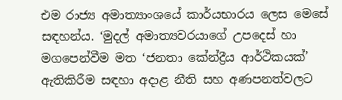එම රාජ්‍ය අමාත්‍යාංශයේ කාර්යභාරය ලෙස මෙසේ සඳහන්ය. ‘මුදල් අමාත්‍යවරයාගේ උපදෙස් හා මගපෙන්වීම මත ‘ජනතා කේන්ද්‍රීය ආර්ථිකයක්’ ඇතිකිරීම සඳහා අදාළ නීති සහ අණපනත්වලට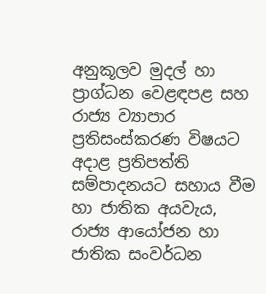අනුකූලව මුදල් හා ප්‍රාග්ධන වෙළඳපළ සහ රාජ්‍ය ව්‍යාපාර ප්‍රතිසංස්කරණ විෂයට අදාළ ප්‍රතිපත්ති සම්පාදනයට සහාය වීම හා ජාතික අයවැය, රාජ්‍ය ආයෝජන හා ජාතික සංවර්ධන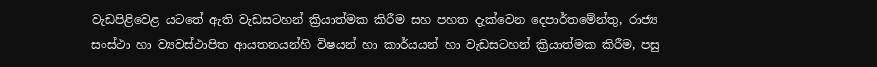වැඩපිළිවෙළ යටතේ ඇති වැඩසටහන් ක්‍රියාත්මක කිරීම සහ පහත දැක්වෙන දෙපාර්තමේන්තු, රාජ්‍ය සංස්ථා හා ව්‍යවස්ථාපිත ආයතනයන්හි විෂයන් හා කාර්යයන් හා වැඩසටහන් ක්‍රියාත්මක කිරීම, පසු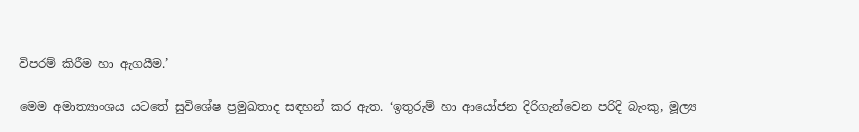විපරම් කිරීම හා ඇගයීම.’

මෙම අමාත්‍යාංශය යටතේ සුවිශේෂ ප්‍රමුඛතාද සඳහන් කර ඇත. ‘ඉතුරුම් හා ආයෝජන දිරිගැන්වෙන පරිදි බැංකු, මූල්‍ය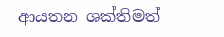ආයතන ශක්තිමත්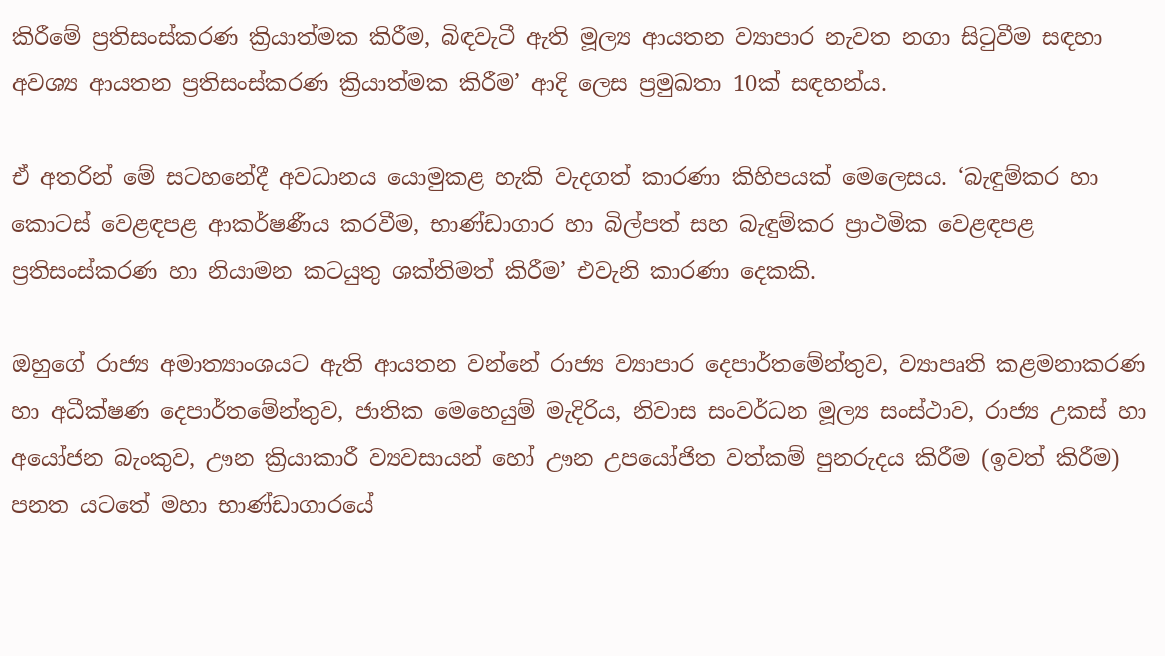කිරීමේ ප්‍රතිසංස්කරණ ක්‍රියාත්මක කිරීම, බිඳවැටී ඇති මූල්‍ය ආයතන ව්‍යාපාර නැවත නගා සිටුවීම සඳහා අවශ්‍ය ආයතන ප්‍රතිසංස්කරණ ක්‍රියාත්මක කිරීම’ ආදි ලෙස ප්‍රමුඛතා 10ක් සඳහන්ය.

ඒ අතරින් මේ සටහනේදී අවධානය යොමුකළ හැකි වැදගත් කාරණා කිහිපයක් මෙලෙසය. ‘බැඳුම්කර හා කොටස් වෙළඳපළ ආකර්ෂණීය කරවීම, භාණ්ඩාගාර හා බිල්පත් සහ බැඳුම්කර ප්‍රාථමික වෙළඳපළ ප්‍රතිසංස්කරණ හා නියාමන කටයුතු ශක්තිමත් කිරීම’ එවැනි කාරණා දෙකකි.

ඔහුගේ රාජ්‍ය අමාත්‍යාංශයට ඇති ආයතන වන්නේ රාජ්‍ය ව්‍යාපාර දෙපාර්තමේන්තුව, ව්‍යාපෘති කළමනාකරණ හා අධීක්ෂණ දෙපාර්තමේන්තුව, ජාතික මෙහෙයුම් මැදිරිය, නිවාස සංවර්ධන මූල්‍ය සංස්ථාව, රාජ්‍ය උකස් හා අයෝජන බැංකුව, ඌන ක්‍රියාකාරී ව්‍යවසායන් හෝ ඌන උපයෝජිත වත්කම් පුනරුදය කිරීම (ඉවත් කිරීම) පනත යටතේ මහා භාණ්ඩාගාරයේ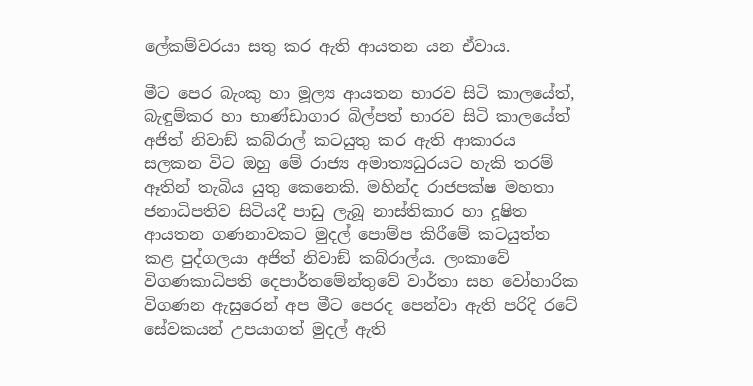ලේකම්වරයා සතු කර ඇති ආයතන යන ඒවාය.

මීට පෙර බැංකු හා මූල්‍ය ආයතන භාරව සිටි කාලයේත්, බැඳුම්කර හා භාණ්ඩාගාර බිල්පත් භාරව සිටි කාලයේත් අජිත් නිවාඞ් කබ්රාල් කටයුතු කර ඇති ආකාරය සලකන විට ඔහු මේ රාජ්‍ය අමාත්‍යධුරයට හැකි තරම් ඈතින් තැබිය යුතු කෙනෙකි. මහින්ද රාජපක්ෂ මහතා ජනාධිපතිව සිටියදී පාඩු ලැබූ නාස්තිකාර හා දූෂිත ආයතන ගණනාවකට මුදල් පොම්ප කිරීමේ කටයුත්ත කළ පුද්ගලයා අජිත් නිවාඞ් කබ්රාල්ය. ලංකාවේ විගණකාධිපති දෙපාර්තමේන්තුවේ වාර්තා සහ වෝහාරික විගණන ඇසුරෙන් අප මීට පෙරද පෙන්වා ඇති පරිදි රටේ සේවකයන් උපයාගත් මුදල් ඇති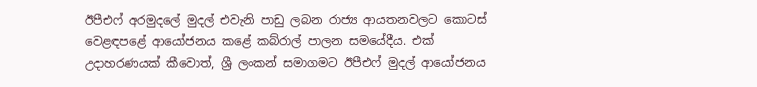ඊපීඑෆ් අරමුදලේ මුදල් එවැනි පාඩු ලබන රාජ්‍ය ආයතනවලට කොටස් වෙළඳපළේ ආයෝජනය කළේ කබ්රාල් පාලන සමයේදීය. එක් උදාහරණයක් කීවොත්, ශ්‍රී ලංකන් සමාගමට ඊපීඑෆ් මුදල් ආයෝජනය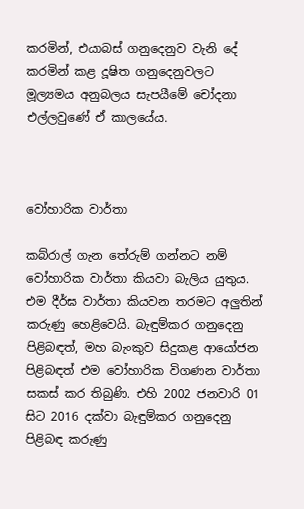කරමින්, එයාබස් ගනුදෙනුව වැනි දේ කරමින් කළ දූෂිත ගනුදෙනුවලට මූල්‍යමය අනුබලය සැපයීමේ චෝදනා එල්ලවුණේ ඒ කාලයේය.



වෝහාරික වාර්තා

කබ්රාල් ගැන තේරුම් ගන්නට නම් වෝහාරික වාර්තා කියවා බැලිය යුතුය. එම දීර්ඝ වාර්තා කියවන තරමට අලුතින් කරුණු හෙළිවෙයි. බැඳුම්කර ගනුදෙනු පිළිබඳත්, මහ බැංකුව සිදුකළ ආයෝජන පිළිබඳත් එම වෝහාරික විගණන වාර්තා සකස් කර තිබුණි. එහි 2002 ජනවාරි 01 සිට 2016 දක්වා බැඳුම්කර ගනුදෙනු පිළිබඳ කරුණු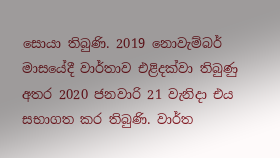සොයා තිබුණි. 2019 නොවැම්බර් මාසයේදී වාර්තාව එළිදක්වා තිබුණු අතර 2020 ජනවාරි 21 වැනිදා එය සභාගත කර තිබුණි. වාර්ත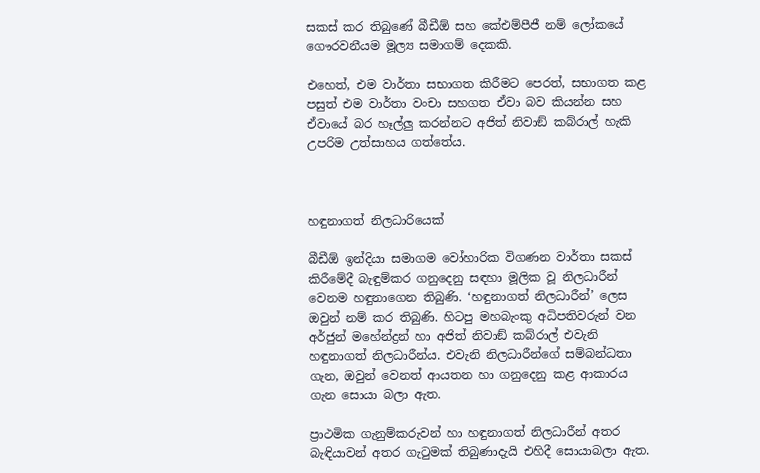සකස් කර තිබුණේ බීඩීඕ සහ කේඑම්පීජී නම් ලෝකයේ ගෞරවනීයම මූල්‍ය සමාගම් දෙකකි.

එහෙත්, එම වාර්තා සභාගත කිරීමට පෙරත්, සභාගත කළ පසුත් එම වාර්තා වංචා සහගත ඒවා බව කියන්න සහ ඒවායේ බර හෑල්ලු කරන්නට අජිත් නිවාඞ් කබ්රාල් හැකි උපරිම උත්සාහය ගත්තේය.



හඳුනාගත් නිලධාරියෙක්

බීඩීඕ ඉන්දියා සමාගම වෝහාරික විගණන වාර්තා සකස් කිරීමේදී බැඳුම්කර ගනුදෙනු සඳහා මූලික වූ නිලධාරීන් වෙනම හඳුනාගෙන තිබුණි. ‘හඳුනාගත් නිලධාරීන්’ ලෙස ඔවුන් නම් කර තිබුණි. හිටපු මහබැංකු අධිපතිවරුන් වන අර්ජුන් මහේන්ද්‍රන් හා අජිත් නිවාඞ් කබ්රාල් එවැනි හඳුනාගත් නිලධාරීන්ය. එවැනි නිලධාරීන්ගේ සම්බන්ධතා ගැන, ඔවුන් වෙනත් ආයතන හා ගනුදෙනු කළ ආකාරය ගැන සොයා බලා ඇත.

ප්‍රාථමික ගැනුම්කරුවන් හා හඳුනාගත් නිලධාරීන් අතර බැඳියාවන් අතර ගැටුමක් තිබුණාදැයි එහිදී සොයාබලා ඇත.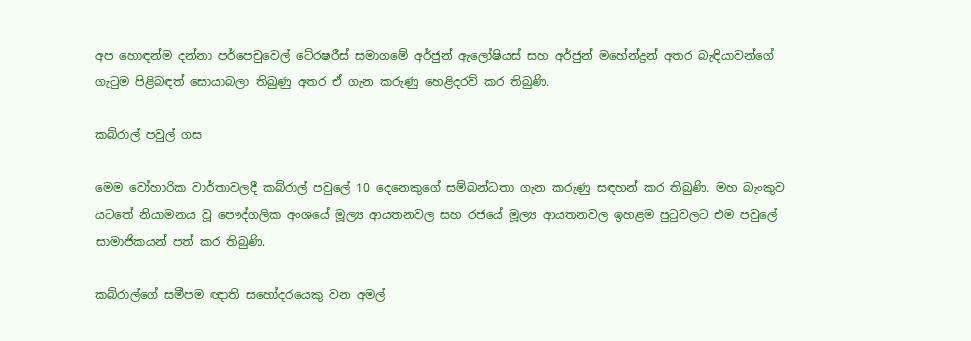අප හොඳන්ම දන්නා පර්පෙචුවෙල් ටේ‍රෂරීස් සමාගමේ අර්ජුන් ඇලෝෂියස් සහ අර්ජුන් මහේන්ද්‍රන් අතර බැඳියාවන්ගේ ගැටුම පිළිබඳත් සොයාබලා තිබුණු අතර ඒ ගැන කරුණු හෙළිදරව් කර තිබුණි.

කබ්රාල් පවුල් ගස

මෙම වෝහාරික වාර්තාවලදී කබ්රාල් පවුලේ 10 දෙනෙකුගේ සම්බන්ධතා ගැන කරුණු සඳහන් කර තිබුණි. මහ බැංකුව යටතේ නියාමනය වූ පෞද්ගලික අංශයේ මූල්‍ය ආයතනවල සහ රජයේ මූල්‍ය ආයතනවල ඉහළම පුටුවලට එම පවුලේ සාමාජිකයන් පත් කර තිබුණි.

කබ්රාල්ගේ සමීපම ඥාති සහෝදරයෙකු වන අමල්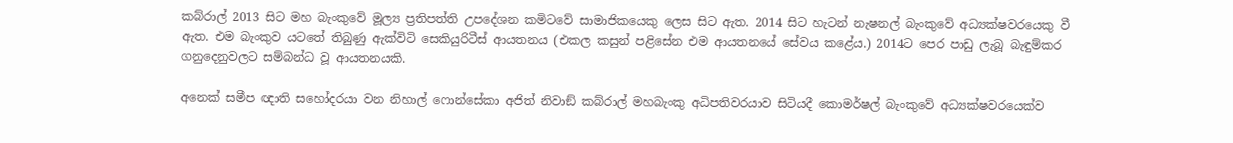කබ්රාල් 2013 සිට මහ බැංකුවේ මූල්‍ය ප්‍රතිපත්ති උපදේශන කමිටවේ සාමාජිකයෙකු ලෙස සිට ඇත. 2014 සිට හැටන් නැෂනල් බැංකුවේ අධ්‍යක්ෂවරයෙකු වී ඇත. එම බැංකුව යටතේ තිබුණු ඇක්විටි සෙකියුරිටීස් ආයතනය (එකල කසුන් පළිසේන එම ආයතනයේ සේවය කළේය.) 2014ට පෙර පාඩු ලැබූ බැඳුම්කර ගනුදෙනුවලට සම්බන්ධ වූ ආයතනයකි.

අනෙක් සමීප ඥාති සහෝදරයා වන නිහාල් ෆොන්සේකා අජිත් නිවාඞ් කබ්රාල් මහබැංකු අධිපතිවරයාව සිටියදී කොමර්ෂල් බැංකුවේ අධ්‍යක්ෂවරයෙක්ව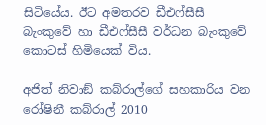සිටියේය. ඊට අමතරව ඩීඑෆ්සීසී බැංකුවේ හා ඩීඑෆ්සීසී වර්ධන බැංකුවේ කොටස් හිමියෙක් විය.

අජිත් නිවාඞ් කබ්රාල්ගේ සහකාරිය වන රෝෂිනී කබ්රාල් 2010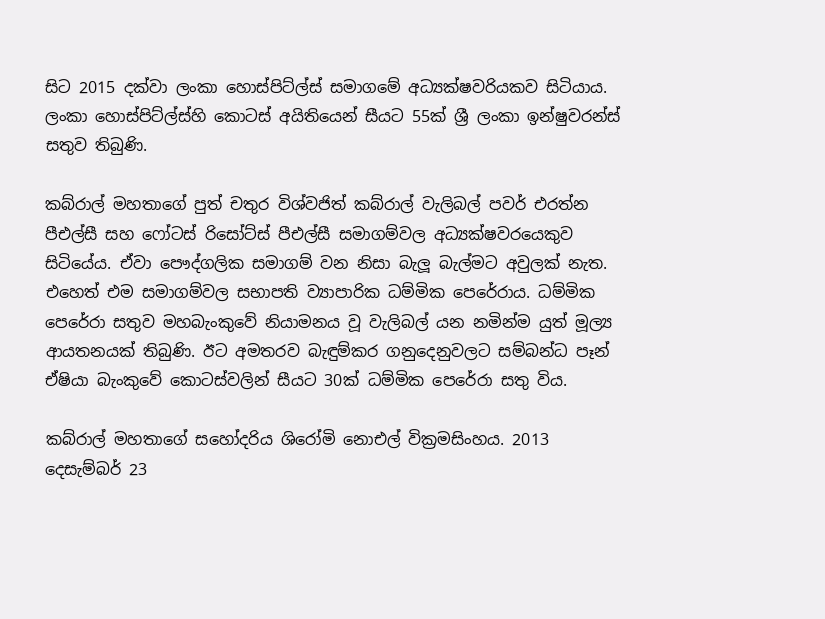සිට 2015 දක්වා ලංකා හොස්පිට්ල්ස් සමාගමේ අධ්‍යක්ෂවරියකව සිටියාය. ලංකා හොස්පිට්ල්ස්හි කොටස් අයිතියෙන් සීයට 55ක් ශ්‍රී ලංකා ඉන්ෂුවරන්ස් සතුව තිබුණි.

කබ්රාල් මහතාගේ පුත් චතුර විශ්වජිත් කබ්රාල් වැලිබල් පවර් එරත්න පීඑල්සී සහ ෆෝටස් රිසෝට්ස් පීඑල්සී සමාගම්වල අධ්‍යක්ෂවරයෙකුව සිටියේය. ඒවා පෞද්ගලික සමාගම් වන නිසා බැලූ බැල්මට අවුලක් නැත. එහෙත් එම සමාගම්වල සභාපති ව්‍යාපාරික ධම්මික පෙරේරාය. ධම්මික පෙරේරා සතුව මහබැංකුවේ නියාමනය වූ වැලිබල් යන නමින්ම යුත් මූල්‍ය ආයතනයක් තිබුණි. ඊට අමතරව බැඳුම්කර ගනුදෙනුවලට සම්බන්ධ පෑන් ඒෂියා බැංකුවේ කොටස්වලින් සීයට 30ක් ධම්මික පෙරේරා සතු විය.

කබ්රාල් මහතාගේ සහෝදරිය ශිරෝමි නොඑල් වික්‍රමසිංහය. 2013 දෙසැම්බර් 23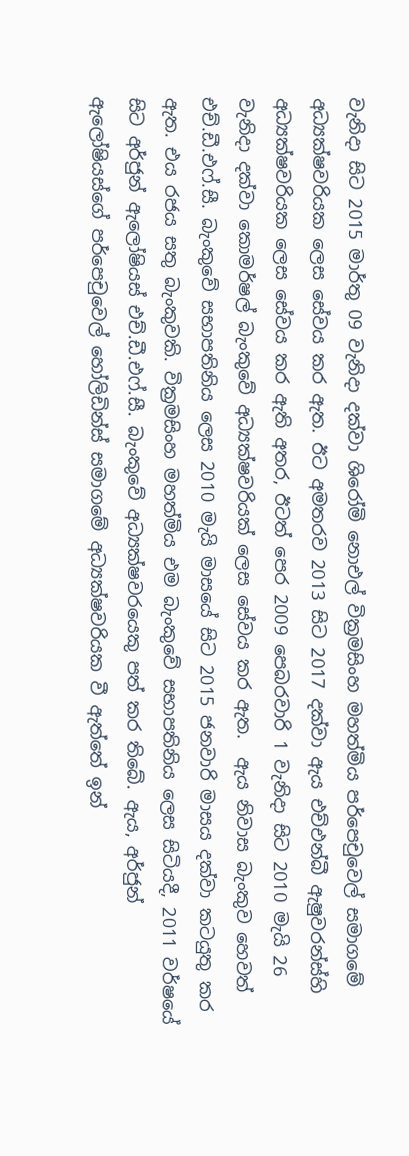වැනිදා සිට 2015 මාර්තු 09 වැනිදා දක්වා ශිරෝමි නොඑල් වික්‍රමසිංහ මහත්මිය පර්පෙචුවෙල් සමාගමේ අධ්‍යක්ෂවරියක ලෙස සේවය කර ඇත. ඊට අමතරව 2013 සිට 2017 දක්වා ඇය එච්එන්බී ඇෂුවරන්ස්හි අධ්‍යක්ෂවරියක ලෙස සේවය කර ඇති අතර, ඊටත් පෙර 2009 පෙබරවාරි 1 වැනිදා සිට 2010 මැයි 26 වැනිදා දක්වා කොමර්ෂල් බැංකුවේ අධ්‍යක්ෂවරියක් ලෙස සේවය කර ඇත.  ඇය නිවාස බැංකුව හෙවත් එච්.ඩී.එෆ්.සී. බැංකුවේ සභාපතිනිය ලෙස 2010 මැයි මාසයේ සිට 2015 ජනවාරි මාසය දක්වා කටයුතු කර ඇත. එය රජය සතු බැංකුවකි. වික්‍රමසිංහ මහත්මිය එම බැංකුවේ සභාපතිනිය ලෙස සිටියදී, 2011 වර්ෂයේ සිට අර්ජුන් ඇලෝෂියස් එච්.ඩී.එෆ්.සී. බැංකුවේ අධ්‍යක්ෂවරයෙකු පත් කර තිබේ. ඇය, අර්ජුන් ඇලෝෂියස්ගේ පර්පෙචුවෙල් හෝලිඩින්ස් සමාගමේ අධ්‍යක්ෂවරියක වී ඇත්තේ ඉන්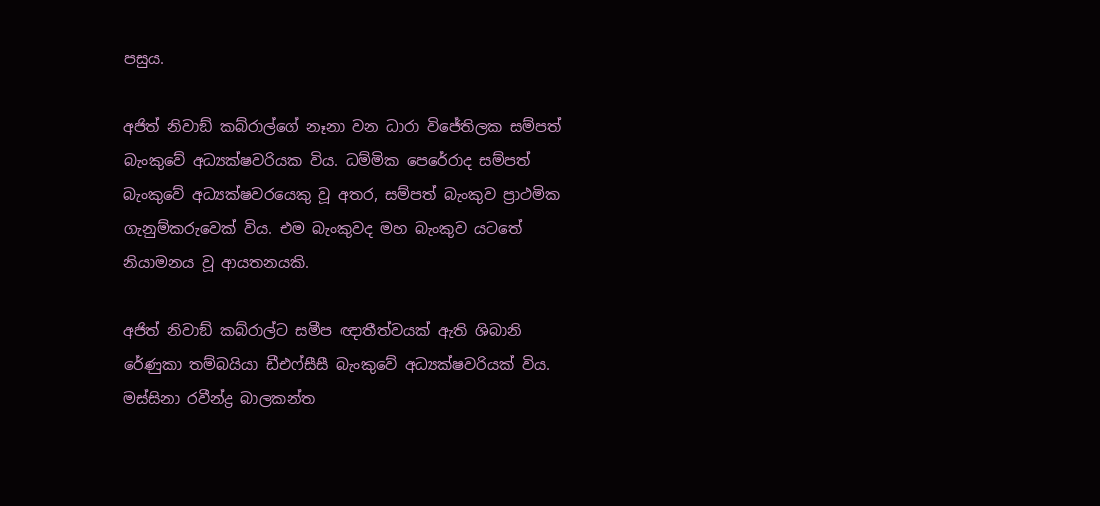පසුය.

අජිත් නිවාඞ් කබ්රාල්ගේ නෑනා වන ධාරා විජේතිලක සම්පත් බැංකුවේ අධ්‍යක්ෂවරියක විය. ධම්මික පෙරේරාද සම්පත් බැංකුවේ අධ්‍යක්ෂවරයෙකු වූ අතර, සම්පත් බැංකුව ප්‍රාථමික ගැනුම්කරුවෙක් විය. එම බැංකුවද මහ බැංකුව යටතේ නියාමනය වූ ආයතනයකි.

අජිත් නිවාඞ් කබ්රාල්ට සමීප ඥාතීත්වයක් ඇති ශිබානි රේණුකා තම්බයියා ඩීඑෆ්සීසී බැංකුවේ අධ්‍යක්ෂවරියක් විය. මස්සිනා රවීන්ද්‍ර බාලකන්ත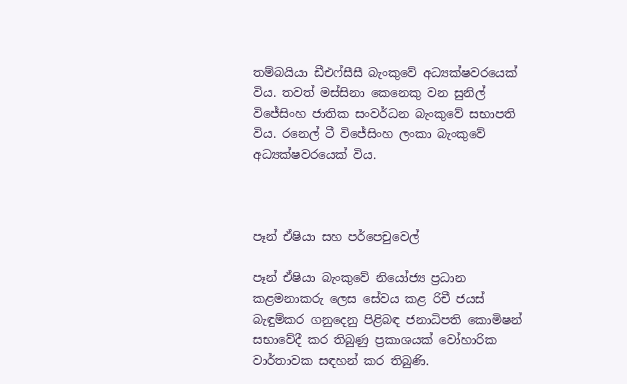තම්බයියා ඩීඑෆ්සීසී බැංකුවේ අධ්‍යක්ෂවරයෙක් විය. තවත් මස්සිනා කෙනෙකු වන සුනිල් විජේසිංහ ජාතික සංවර්ධන බැංකුවේ සභාපති විය. රනෙල් ටී විජේසිංහ ලංකා බැංකුවේ අධ්‍යක්ෂවරයෙක් විය.



පෑන් ඒෂියා සහ පර්පෙචුවෙල්

පෑන් ඒෂියා බැංකුවේ නියෝජ්‍ය ප්‍රධාන කළමනාකරු ලෙස සේවය කළ රිචී ජයස් බැඳුම්කර ගනුදෙනු පිළිබඳ ජනාධිපති කොමිෂන් සභාවේදී කර තිබුණු ප්‍රකාශයක් වෝහාරික වාර්තාවක සඳහන් කර තිබුණි.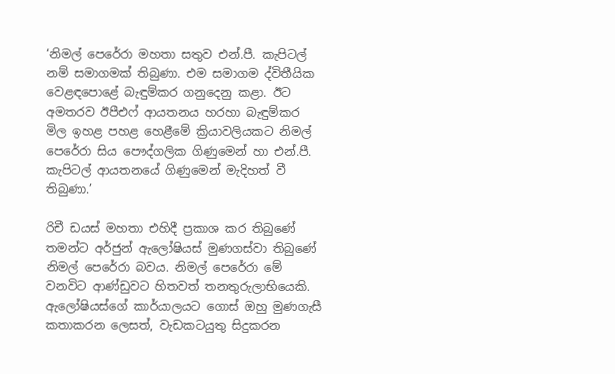‘නිමල් පෙරේරා මහතා සතුව එන්.පී. කැපිටල් නම් සමාගමක් තිබුණා. එම සමාගම ද්විතීයික වෙළඳපොළේ බැඳුම්කර ගනුදෙනු කළා. ඊට අමතරව ඊපීඑෆ් ආයතනය හරහා බැඳුම්කර මිල ඉහළ පහළ හෙළීමේ ක්‍රියාවලියකට නිමල් පෙරේරා සිය පෞද්ගලික ගිණුමෙන් හා එන්.පී. කැපිටල් ආයතනයේ ගිණුමෙන් මැදිහත් වී තිබුණා.’

රිචී ඩයස් මහතා එහිදී ප්‍රකාශ කර තිබුණේ තමන්ට අර්ජුන් ඇලෝෂියස් මුණගස්වා තිබුණේ නිමල් පෙරේරා බවය. නිමල් පෙරේරා මේ වනවිට ආණ්ඩුවට හිතවත් තනතුරුලාභියෙකි. ඇලෝෂියස්ගේ කාර්යාලයට ගොස් ඔහු මුණගැසී කතාකරන ලෙසත්, වැඩකටයුතු සිදුකරන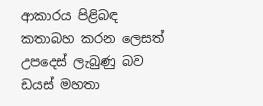ආකාරය පිළිබඳ කතාබහ කරන ලෙසත් උපදෙස් ලැබුණු බව ඩයස් මහතා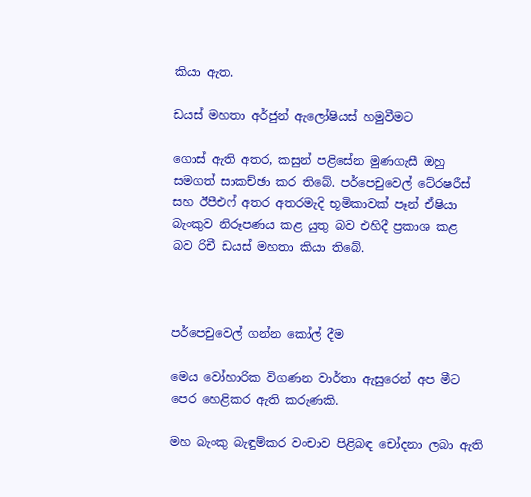කියා ඇත.

ඩයස් මහතා අර්ජුන් ඇලෝෂියස් හමුවීමට

ගොස් ඇති අතර, කසුන් පළිසේන මුණගැසී ඔහු සමගත් සාකච්ඡා කර තිබේ. පර්පෙචුවෙල් ටේ‍රෂරීස් සහ ඊපීඑෆ් අතර අතරමැදි භූමිකාවක් පෑන් ඒෂියා බැංකුව නිරූපණය කළ යුතු බව එහිදී ප්‍රකාශ කළ    බව රිචී ඩයස් මහතා කියා තිබේ.



පර්පෙචුවෙල් ගන්න කෝල් දීම

මෙය වෝහාරික විගණන වාර්තා ඇසුරෙන් අප මීට පෙර හෙළිකර ඇති කරුණකි.

මහ බැංකු බැඳුම්කර වංචාව පිළිබඳ චෝදනා ලබා ඇති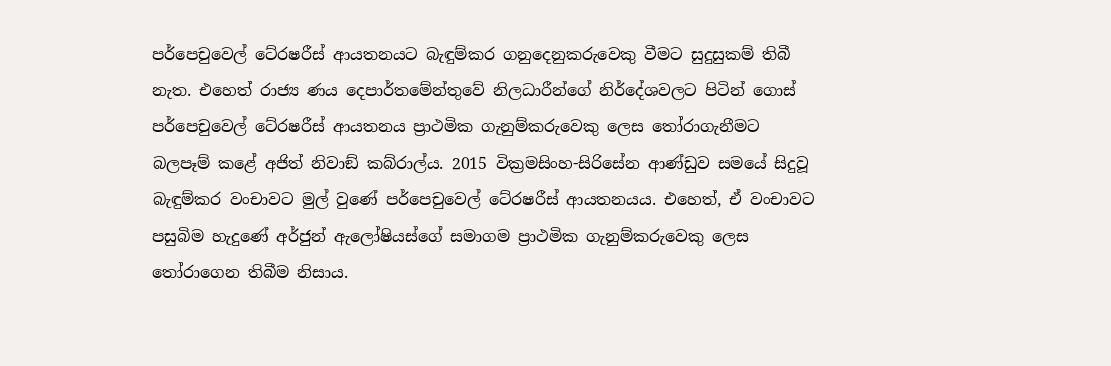පර්පෙචුවෙල් ටේ‍රෂරීස් ආයතනයට බැඳුම්කර ගනුදෙනුකරුවෙකු වීමට සුදුසුකම් තිබී නැත. එහෙත් රාජ්‍ය ණය දෙපාර්තමේන්තුවේ නිලධාරීන්ගේ නිර්දේශවලට පිටින් ගොස් පර්පෙචුවෙල් ටේ‍රෂරීස් ආයතනය ප්‍රාථමික ගැනුම්කරුවෙකු ලෙස තෝරාගැනීමට බලපෑම් කළේ අජිත් නිවාඞ් කබ්රාල්ය. 2015 වික්‍රමසිංහ-සිරිසේන ආණ්ඩුව සමයේ සිදුවූ බැඳුම්කර වංචාවට මුල් වුණේ පර්පෙචුවෙල් ටේ‍රෂරීස් ආයතනයය. එහෙත්, ඒ වංචාවට පසුබිම හැදුණේ අර්ජුන් ඇලෝෂියස්ගේ සමාගම ප්‍රාථමික ගැනුම්කරුවෙකු ලෙස තෝරාගෙන තිබීම නිසාය.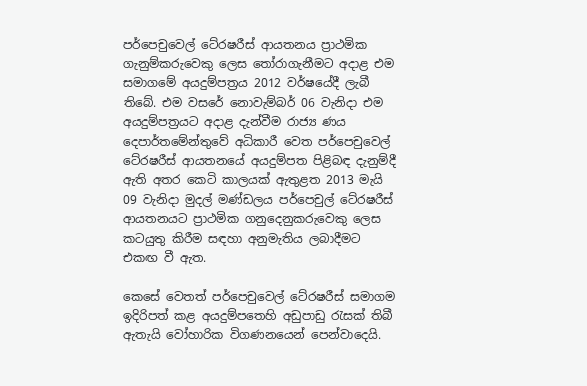පර්පෙචුවෙල් ටේ‍රෂරීස් ආයතනය ප්‍රාථමික ගැනුම්කරුවෙකු ලෙස තෝරාගැනීමට අදාළ එම සමාගමේ අයදුම්පත්‍රය 2012 වර්ෂයේදී ලැබී තිබේ. එම වසරේ නොවැම්බර් 06 වැනිදා එම අයදුම්පත්‍රයට අදාළ දැන්වීම රාජ්‍ය ණය දෙපාර්තමේන්තුවේ අධිකාරී වෙත පර්පෙචුවෙල් ටේ‍රෂරීස් ආයතනයේ අයදුම්පත පිළිබඳ දැනුම්දී ඇති අතර කෙටි කාලයක් ඇතුළත 2013 මැයි 09 වැනිදා මුදල් මණ්ඩලය පර්පෙචුල් ටේ‍රෂරීස් ආයතනයට ප්‍රාථමික ගනුදෙනුකරුවෙකු ලෙස කටයුතු කිරීම සඳහා අනුමැතිය ලබාදීමට එකඟ වී ඇත.

කෙසේ වෙතත් පර්පෙචුවෙල් ටේ‍රෂරීස් සමාගම ඉදිරිපත් කළ අයදුම්පතෙහි අඩුපාඩු රැසක් තිබී ඇතැයි වෝහාරික විගණනයෙන් පෙන්වාදෙයි.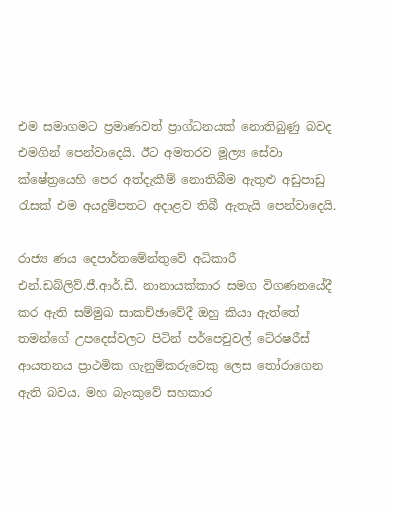එම සමාගමට ප්‍රමාණවත් ප්‍රාග්ධනයක් නොතිබුණු බවද එමගින් පෙන්වාදෙයි. ඊට අමතරව මූල්‍ය සේවා ක්ෂේත්‍රයෙහි පෙර අත්දැකීම් නොතිබීම ඇතුළු අඩුපාඩු රැසක් එම අයදුම්පතට අදාළව තිබී ඇතැයි පෙන්වාදෙයි.

රාජ්‍ය ණය දෙපාර්තමේන්තුවේ අධිකාරී එන්.ඩබ්ලිව්.ජී.ආර්.ඩී. නානායක්කාර සමග විගණනයේදී කර ඇති සම්මුඛ සාකච්ඡාවේදී ඔහු කියා ඇත්තේ තමන්ගේ උපදෙස්වලට පිටින් පර්පෙචුවල් ටේ‍රෂරීස් ආයතනය ප්‍රාථමික ගැනුම්කරුවෙකු ලෙස තෝරාගෙන ඇති බවය. මහ බැංකුවේ සහකාර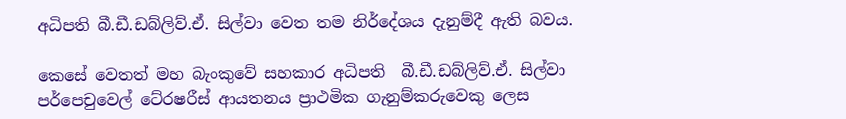අධිපති බී.ඩී.ඩබ්ලිව්.ඒ. සිල්වා වෙත තම නිර්දේශය දැනුම්දී ඇති බවය.

කෙසේ වෙතත් මහ බැංකුවේ සහකාර අධිපති  බී.ඩී.ඩබ්ලිව්.ඒ. සිල්වා පර්පෙචුවෙල් ටේ‍රෂරීස් ආයතනය ප්‍රාථමික ගැනුම්කරුවෙකු ලෙස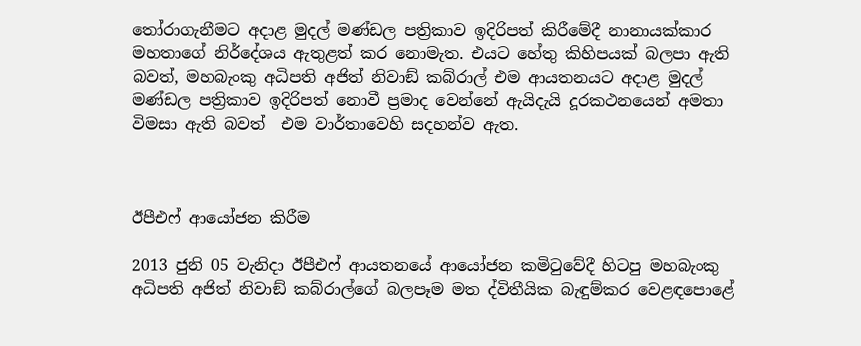තෝරාගැනීමට අදාළ මුදල් මණ්ඩල පත්‍රිකාව ඉදිරිපත් කිරීමේදී නානායක්කාර මහතාගේ නිර්දේශය ඇතුළත් කර නොමැත. එයට හේතු කිහිපයක් බලපා ඇති බවත්, මහබැංකු අධිපති අජිත් නිවාඞ් කබ්රාල් එම ආයතනයට අදාළ මුදල් මණ්ඩල පත්‍රිකාව ඉදිරිපත් නොවී ප්‍රමාද වෙන්නේ ඇයිදැයි දූරකථනයෙන් අමතා විමසා ඇති බවත්  එම වාර්තාවෙහි සදහන්ව ඇත.



ඊපීඑෆ් ආයෝජන කිරීම

2013 ජුනි 05 වැනිදා ඊපීඑෆ් ආයතනයේ ආයෝජන කමිටුවේදී හිටපු මහබැංකු අධිපති අජිත් නිවාඞ් කබ්රාල්ගේ බලපෑම මත ද්විතීයික බැඳුම්කර වෙළඳපොළේ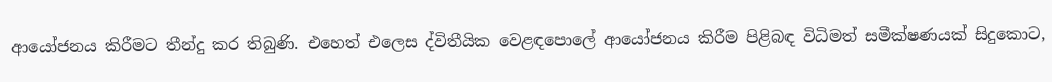ආයෝජනය කිරීමට තීන්දු කර තිබුණි. එහෙත් එලෙස ද්විතීයික වෙළඳපොලේ ආයෝජනය කිරීම පිළිබඳ විධිමත් සමීක්ෂණයක් සිදුකොට,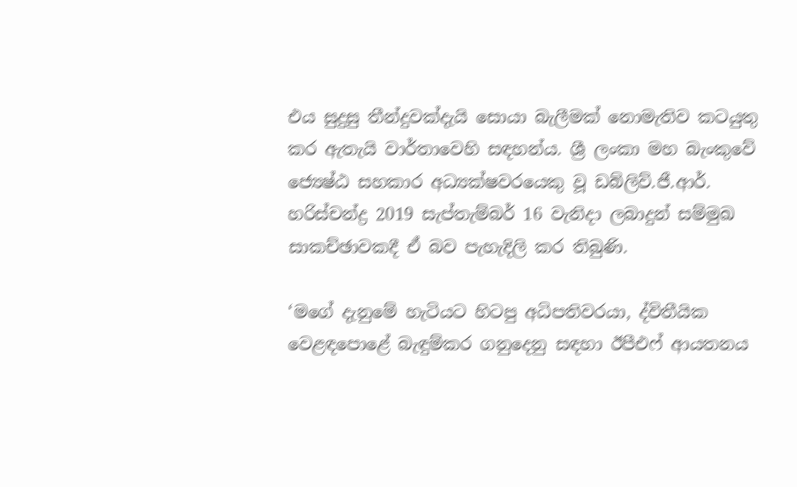එය සුදුසු තීන්දුවක්දැයි සොයා බැලීමක් නොමැතිව කටයුතු කර ඇතැයි වාර්තාවෙහි සඳහන්ය. ශ්‍රී ලංකා මහ බැංකුවේ ජ්‍යෙෂ්ඨ සහකාර අධ්‍යක්ෂවරයෙකු වූ ඩබ්ලිව්.ජී.ආර්. හරිස්චන්ද්‍ර 2019 සැප්තැම්බර් 16 වැනිදා ලබාදුන් සම්මුඛ සාකච්ඡාවකදී ඒ බව පැහැදිලි කර තිබුණි.

‘මගේ දැනුමේ හැටියට හිටපු අධිපතිවරයා, ද්විතීයික වෙළඳපොළේ බැඳුම්කර ගනුදෙනු සඳහා ඊපීඑෆ් ආයතනය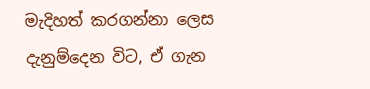මැදිහත් කරගන්නා ලෙස දැනුම්දෙන විට, ඒ ගැන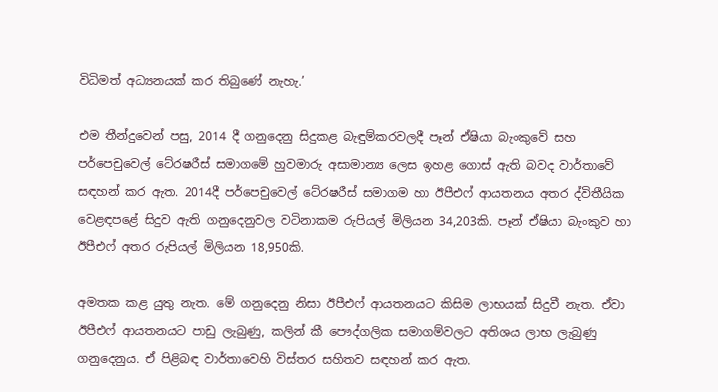විධිමත් අධ්‍යනයක් කර තිබුණේ නැහැ.’

එම තීන්දුවෙන් පසු, 2014 දී ගනුදෙනු සිදුකළ බැඳුම්කරවලදී පෑන් ඒෂියා බැංකුවේ සහ පර්පෙචුවෙල් ටේ‍රෂරීස් සමාගමේ හුවමාරු අසාමාන්‍ය ලෙස ඉහළ ගොස් ඇති බවද වාර්තාවේ සඳහන් කර ඇත. 2014දී පර්පෙචුවෙල් ටේ‍රෂරීස් සමාගම හා ඊපීඑෆ් ආයතනය අතර ද්විතීයික වෙළඳපළේ සිදුව ඇති ගනුදෙනුවල වටිනාකම රුපියල් මිලියන 34,203කි. පෑන් ඒෂියා බැංකුව හා ඊපීඑෆ් අතර රුපියල් මිලියන 18,950කි.

අමතක කළ යුතු නැත. මේ ගනුදෙනු නිසා ඊපීඑෆ් ආයතනයට කිසිම ලාභයක් සිදුවී නැත. ඒවා ඊපීඑෆ් ආයතනයට පාඩු ලැබුණු, කලින් කී පෞද්ගලික සමාගම්වලට අතිශය ලාභ ලැබුණු ගනුදෙනුය. ඒ පිළිබඳ වාර්තාවෙහි විස්තර සහිතව සඳහන් කර ඇත.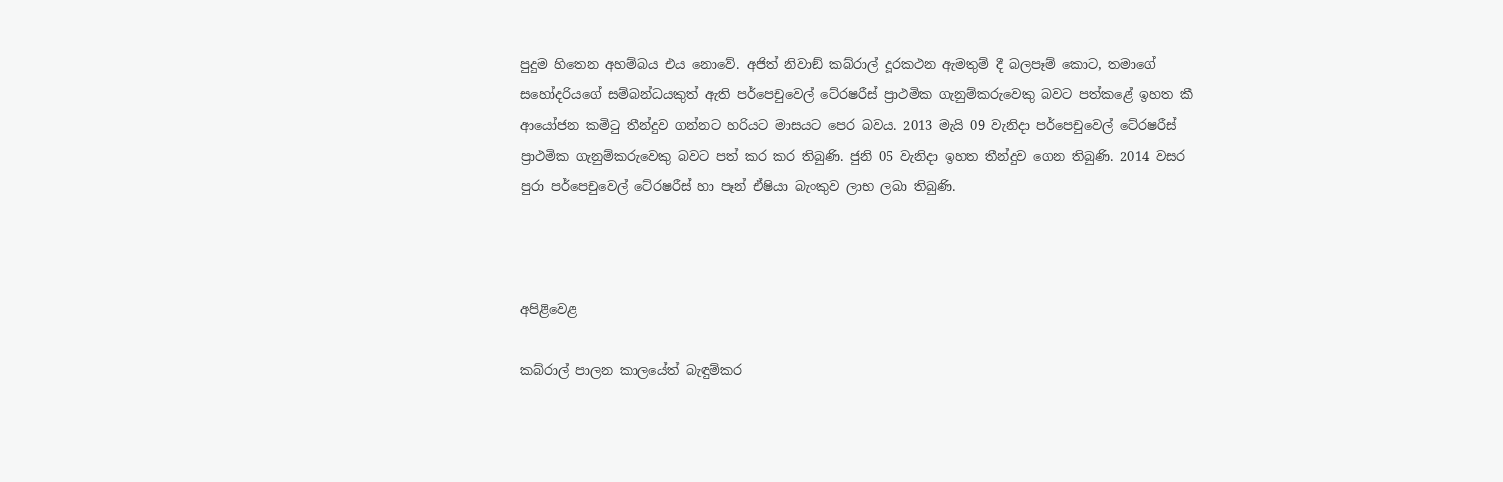පුදුම හිතෙන අහම්බය එය නොවේ. අජිත් නිවාඞ් කබ්රාල් දූරකථන ඇමතුම් දී බලපෑම් කොට, තමාගේ සහෝදරියගේ සම්බන්ධයකුත් ඇති පර්පෙචුවෙල් ටේ‍රෂරීස් ප්‍රාථමික ගැනුම්කරුවෙකු බවට පත්කළේ ඉහත කී ආයෝජන කමිටු තීන්දුව ගන්නට හරියට මාසයට පෙර බවය. 2013 මැයි 09 වැනිදා පර්පෙචුවෙල් ටේ‍රෂරීස් ප්‍රාථමික ගැනුම්කරුවෙකු බවට පත් කර කර තිබුණි. ජුනි 05 වැනිදා ඉහත තීන්දුව ගෙන තිබුණි. 2014 වසර පුරා පර්පෙචුවෙල් ටේ‍රෂරීස් හා පෑන් ඒෂියා බැංකුව ලාභ ලබා තිබුණි.



අපිළිවෙළ

කබ්රාල් පාලන කාලයේත් බැඳුම්කර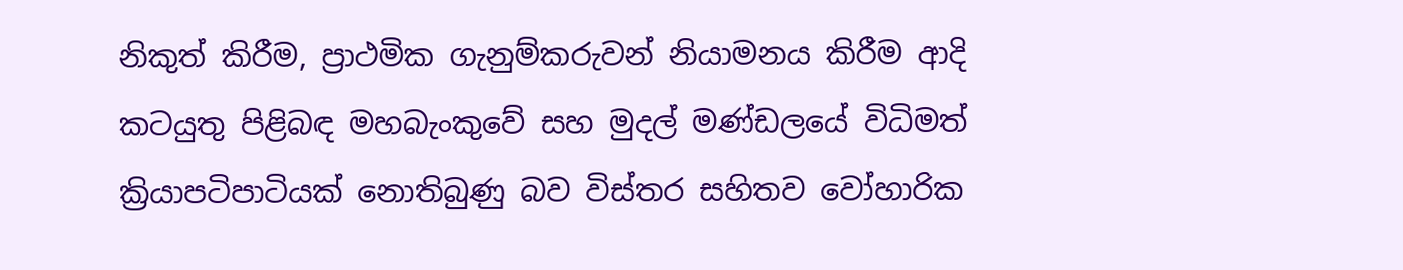නිකුත් කිරීම, ප්‍රාථමික ගැනුම්කරුවන් නියාමනය කිරීම ආදි කටයුතු පිළිබඳ මහබැංකුවේ සහ මුදල් මණ්ඩලයේ විධිමත් ක්‍රියාපටිපාටියක් නොතිබුණු බව විස්තර සහිතව වෝහාරික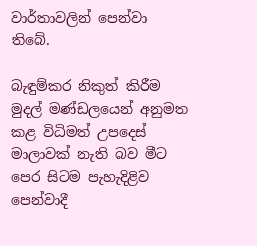වාර්තාවලින් පෙන්වා තිබේ.

බැඳුම්කර නිකුත් කිරීම මුදල් මණ්ඩලයෙන් අනුමත කළ විධිමත් උපදෙස් මාලාවක් නැති බව මීට පෙර සිටම පැහැදිළිව පෙන්වාදී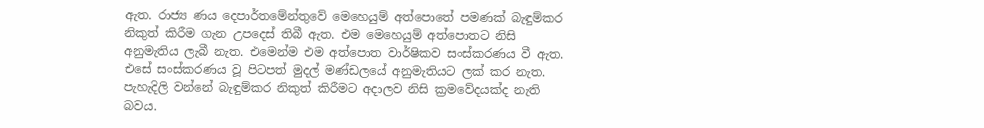ඇත. රාජ්‍ය ණය දෙපාර්තමේන්තුවේ මෙහෙයුම් අත්පොතේ පමණක් බැඳුම්කර නිකුත් කිරීම ගැන උපදෙස් තිබී ඇත. එම මෙහෙයුම් අත්පොතට නිසි අනුමැතිය ලැබී නැත. එමෙන්ම එම අත්පොත වාර්ෂිකව සංස්කරණය වී ඇත. එසේ සංස්කරණය වූ පිටපත් මුදල් මණ්ඩලයේ අනුමැතියට ලක් කර නැත. පැහැදිලි වන්නේ බැඳුම්කර නිකුත් කිරීමට අදාලව නිසි ක්‍රමවේදයක්ද නැති බවය.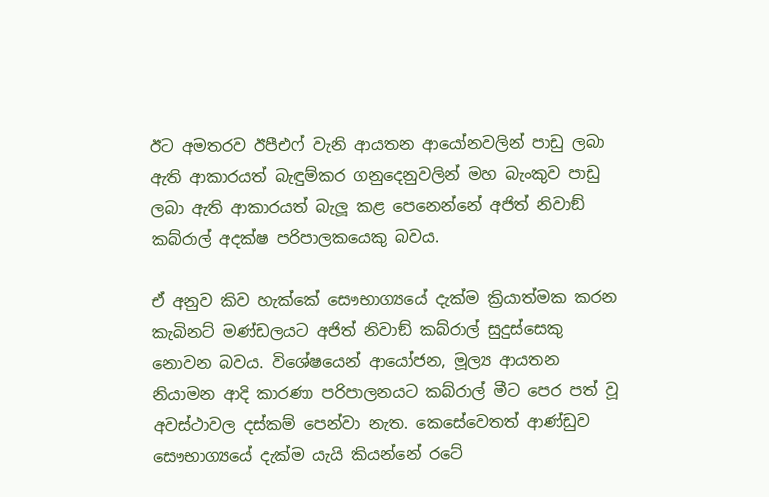ඊට අමතරව ඊපීඑෆ් වැනි ආයතන ආයෝනවලින් පාඩු ලබා ඇති ආකාරයත් බැඳුම්කර ගනුදෙනුවලින් මහ බැංකුව පාඩු ලබා ඇති ආකාරයත් බැලූ කළ පෙනෙන්නේ අජිත් නිවාඞ් කබ්රාල් අදක්ෂ පරිපාලකයෙකු බවය.

ඒ අනුව කිව හැක්කේ සෞභාග්‍යයේ දැක්ම ක්‍රියාත්මක කරන කැබිනට් මණ්ඩලයට අජිත් නිවාඞ් කබ්රාල් සුදුස්සෙකු නොවන බවය. විශේෂයෙන් ආයෝජන, මූල්‍ය ආයතන නියාමන ආදි කාරණා පරිපාලනයට කබ්රාල් මීට පෙර පත් වූ අවස්ථාවල දස්කම් පෙන්වා නැත. කෙසේවෙතත් ආණ්ඩුව සෞභාග්‍යයේ දැක්ම යැයි කියන්නේ රටේ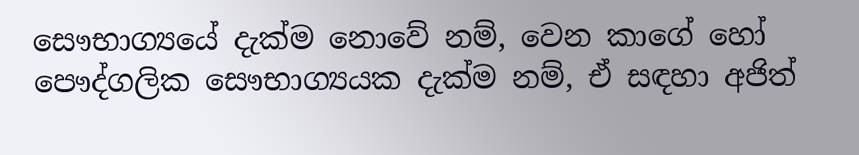සෞභාග්‍යයේ දැක්ම නොවේ නම්, වෙන කාගේ හෝ පෞද්ගලික සෞභාග්‍යයක දැක්ම නම්, ඒ සඳහා අජිත්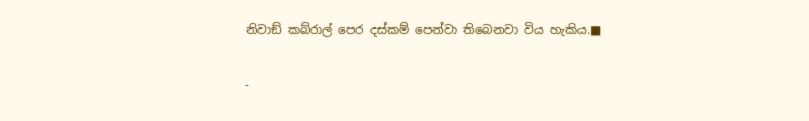නිවාඞ් කබ්රාල් පෙර දස්කම් පෙන්වා තිබෙනවා විය හැකිය.■

-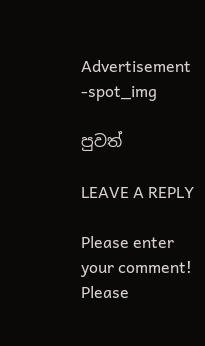Advertisement -spot_img

පුවත්

LEAVE A REPLY

Please enter your comment!
Please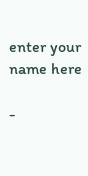enter your name here

-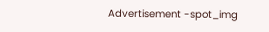Advertisement -spot_img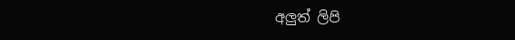අලුත් ලිපි